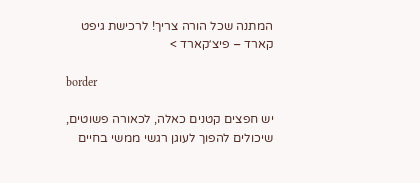המתנה שכל הורה צריך! לרכישת גיפט קארד – פיצ׳קארד >

border

יש חפצים קטנים כאלה, לכאורה פשוטים, שיכולים להפוך לעוגן רגשי ממשי בחיים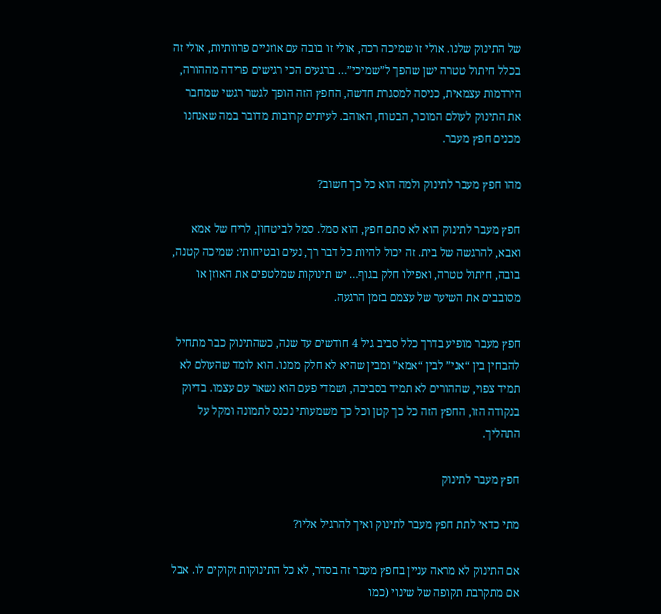של התינוק שלנו. אולי זו שמיכה רכה, אולי זו בובה עם אוזניים פרוותיות, אולי זה בכלל חיתול טטרה ישן שהפך ל”שמיכי”… ברגעים הכי רגישים פרידה מההורה, הירדמות עצמאית, כניסה למסגרת חדשה, החפץ הזה הופך לגשר רגשי שמחבר את התינוק לעולם המוכר, הבטוח, האוהב. לעיתים קרובות מדובר במה שאנחנו מכנים חפץ מעבר.

מהו חפץ מעבר לתינוק ולמה הוא כל כך חשוב?

חפץ מעבר לתינוק הוא לא סתם חפץ, הוא סמל. סמל לביטחון, לריח של אמא ואבא, להרגשה של בית. זה יכול להיות כל דבר רך, נעים ובטיחותי: שמיכה קטנה, בובה, חיתול טטרה, ואפילו חלק בגוף… יש תינוקות שמלטפים את האוזן או מסובבים את השיער של עצמם בזמן הרגעה.

חפץ מעבר מופיע בדרך כלל סביב גיל 4 חודשים עד שנה, כשהתינוק כבר מתחיל להבחין בין “אני” לבין “אמא” ומבין שהיא לא חלק ממנו. הוא לומד שהעולם לא תמיד צפוי, שההורים לא תמיד בסביבה, ושמדי פעם הוא נשאר עם עצמו. בדיוק בנקודה הזו, החפץ הזה כל כך קטן וכל כך משמעותי נכנס לתמונה ומקל על התהליך.

חפץ מעבר לתינוק

מתי כדאי לתת חפץ מעבר לתינוק ואיך להרגיל אליו?

אם התינוק לא מראה עניין בחפץ מעבר זה בסדר, לא כל התינוקות זקוקים לו. אבל אם מתקרבת תקופה של שינוי (כמו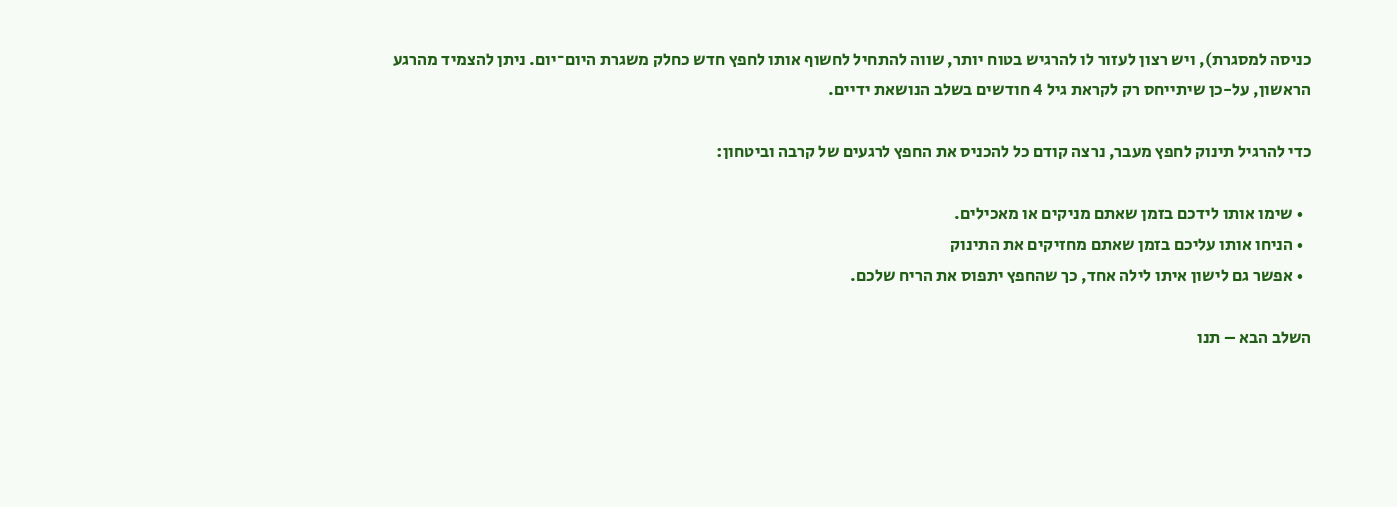כניסה למסגרת), ויש רצון לעזור לו להרגיש בטוח יותר, שווה להתחיל לחשוף אותו לחפץ חדש כחלק משגרת היום־יום. ניתן להצמיד מהרגע הראשון, על-כן שיתייחס רק לקראת גיל 4 חודשים בשלב הנושאת ידיים.

כדי להרגיל תינוק לחפץ מעבר, נרצה קודם כל להכניס את החפץ לרגעים של קרבה וביטחון:

  • שימו אותו לידכם בזמן שאתם מניקים או מאכילים.
  • הניחו אותו עליכם בזמן שאתם מחזיקים את התינוק
  • אפשר גם לישון איתו לילה אחד, כך שהחפץ יתפוס את הריח שלכם.

השלב הבא – תנו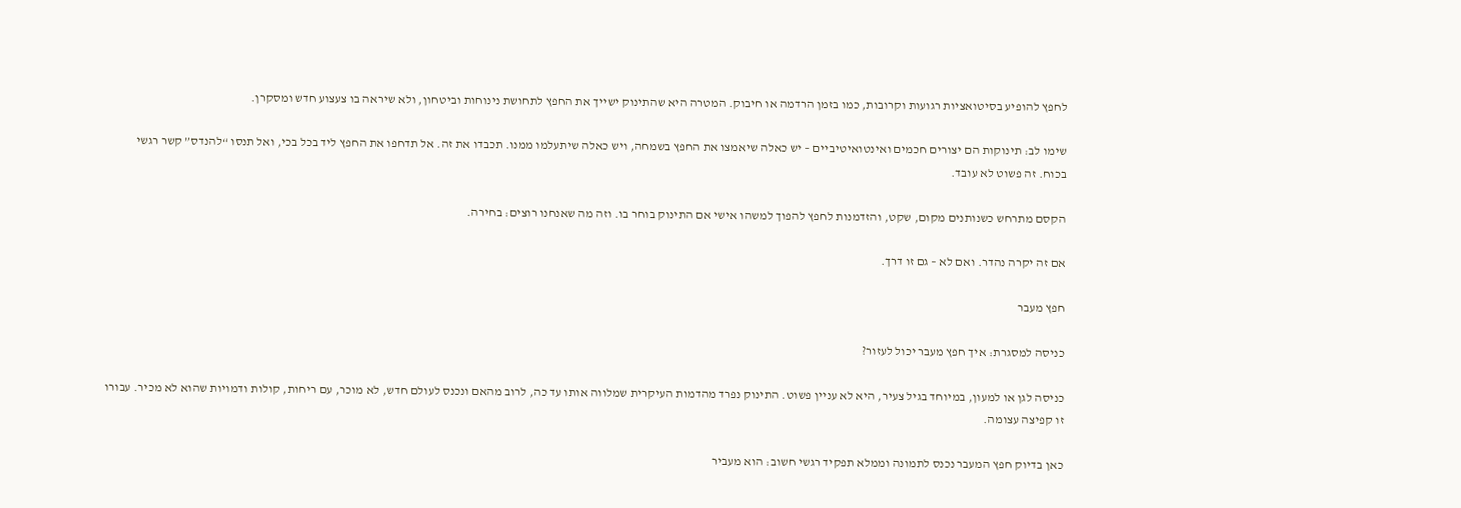לחפץ להופיע בסיטואציות רגועות וקרובות, כמו בזמן הרדמה או חיבוק. המטרה היא שהתינוק ישייך את החפץ לתחושת נינוחות וביטחון, ולא שיראה בו צעצוע חדש ומסקרן.

שימו לב: תינוקות הם יצורים חכמים ואינטואיטיביים – יש כאלה שיאמצו את החפץ בשמחה, ויש כאלה שיתעלמו ממנו. תכבדו את זה. אל תדחפו את החפץ ליד בכל בכי, ואל תנסו “להנדס” קשר רגשי בכוח. זה פשוט לא עובד.

הקסם מתרחש כשנותנים מקום, שקט, והזדמנות לחפץ להפוך למשהו אישי אם התינוק בוחר בו. וזה מה שאנחנו רוצים: בחירה.

אם זה יקרה נהדר. ואם לא – גם זו דרך.

חפץ מעבר

כניסה למסגרת: איך חפץ מעבר יכול לעזור?

כניסה לגן או למעון, במיוחד בגיל צעיר, היא לא עניין פשוט. התינוק נפרד מהדמות העיקרית שמלווה אותו עד כה, לרוב מהאם ונכנס לעולם חדש, לא מוכר, עם ריחות, קולות ודמויות שהוא לא מכיר. עבורו זו קפיצה עצומה.

כאן בדיוק חפץ המעבר נכנס לתמונה וממלא תפקיד רגשי חשוב: הוא מעביר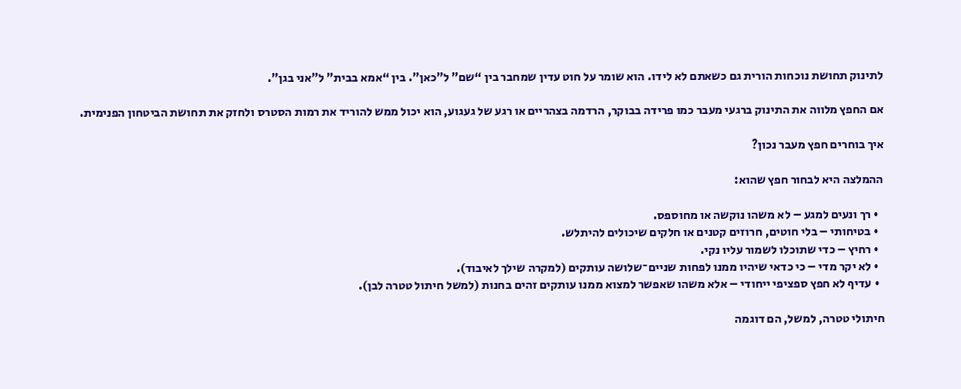לתינוק תחושת נוכחות הורית גם כשאתם לא לידו. הוא שומר על חוט עדין שמחבר בין “שם” ל”כאן”. בין “אמא בבית” ל”אני בגן”.

אם החפץ מלווה את התינוק ברגעי מעבר כמו פרידה בבוקר, הרדמה בצהריים או רגע של געגוע, הוא יכול ממש להוריד את רמות הסטרס ולחזק את תחושת הביטחון הפנימית.

איך בוחרים חפץ מעבר נכון?

ההמלצה היא לבחור חפץ שהוא:

  • רך ונעים למגע – לא משהו נוקשה או מחוספס.
  • בטיחותי – בלי חוטים, חרוזים קטנים או חלקים שיכולים להיתלש.
  • רחיץ – כדי שתוכלו לשמור עליו נקי.
  • לא יקר מדי – כי כדאי שיהיו ממנו לפחות שניים־שלושה עותקים (למקרה שילך לאיבוד).
  • עדיף לא חפץ ספציפי ייחודי – אלא משהו שאפשר למצוא ממנו עותקים זהים בחנות (למשל חיתול טטרה לבן).

חיתולי טטרה, למשל, הם דוגמה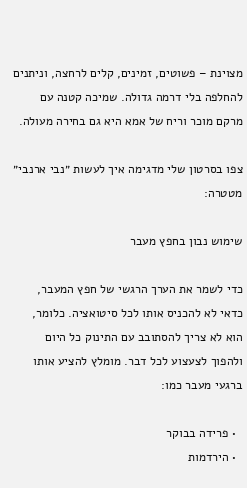מצוינת – פשוטים, זמינים, קלים לרחצה, וניתנים להחלפה בלי דרמה גדולה. שמיכה קטנה עם מרקם מוכר וריח של אמא היא גם בחירה מעולה.

צפו בסרטון שלי מדגימה איך לעשות ״נבי ארנבי״ מטטרה:

שימוש נבון בחפץ מעבר

כדי לשמר את הערך הרגשי של חפץ המעבר, כדאי לא להכניס אותו לכל סיטואציה. כלומר, הוא לא צריך להסתובב עם התינוק כל היום ולהפוך לצעצוע לכל דבר. מומלץ להציע אותו ברגעי מעבר כמו:

  • פרידה בבוקר
  • הירדמות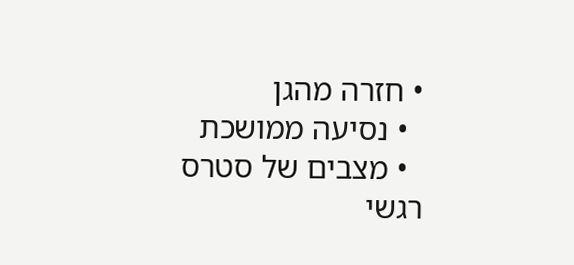• חזרה מהגן
  • נסיעה ממושכת
  • מצבים של סטרס רגשי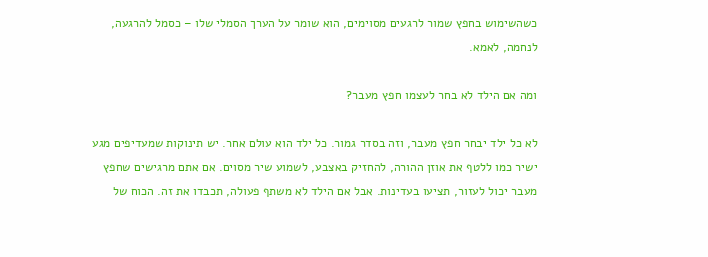כשהשימוש בחפץ שמור לרגעים מסוימים, הוא שומר על הערך הסמלי שלו – כסמל להרגעה, לנחמה, לאמא.

ומה אם הילד לא בחר לעצמו חפץ מעבר?

לא כל ילד יבחר חפץ מעבר, וזה בסדר גמור. כל ילד הוא עולם אחר. יש תינוקות שמעדיפים מגע ישיר כמו ללטף את אוזן ההורה, להחזיק באצבע, לשמוע שיר מסוים. אם אתם מרגישים שחפץ מעבר יכול לעזור, תציעו בעדינות. אבל אם הילד לא משתף פעולה, תכבדו את זה. הכוח של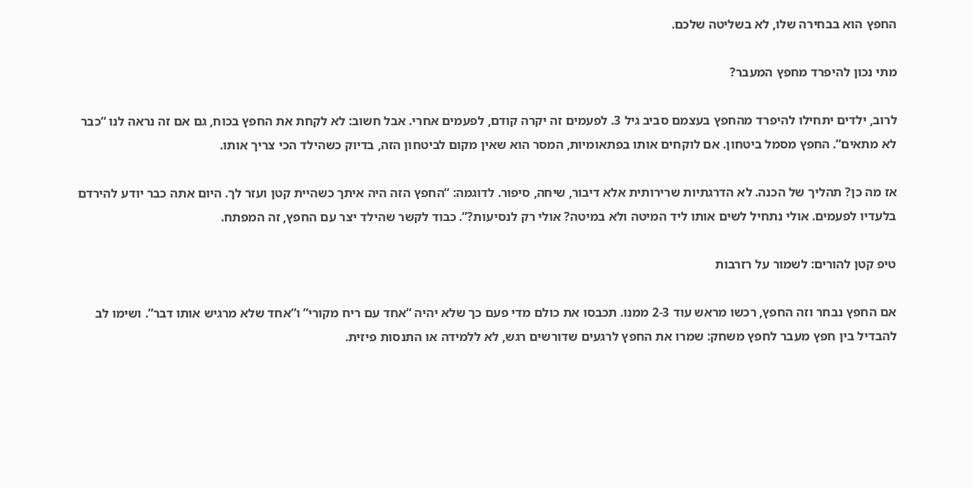החפץ הוא בבחירה שלו, לא בשליטה שלכם.

מתי נכון להיפרד מחפץ המעבר?

לרוב, ילדים יתחילו להיפרד מהחפץ בעצמם סביב גיל 3. לפעמים זה יקרה קודם, לפעמים אחרי. אבל חשוב: לא לקחת את החפץ בכוח, גם אם זה נראה לנו “כבר לא מתאים”. החפץ מסמל ביטחון. אם לוקחים אותו בפתאומיות, המסר הוא שאין מקום לביטחון הזה, בדיוק כשהילד הכי צריך אותו.

אז מה כן? תהליך של הכנה. לא הדרגתיות שרירותית אלא דיבור, שיחה, סיפור. לדוגמה: “החפץ הזה היה איתך כשהיית קטן ועזר לך. היום אתה כבר יודע להירדם בלעדיו לפעמים. אולי נתחיל לשים אותו ליד המיטה ולא במיטה? אולי רק לנסיעות?”. כבוד לקשר שהילד יצר עם החפץ, זה המפתח.

טיפ קטן להורים: לשמור על רזרבות

אם החפץ נבחר וזה החפץ, רכשו מראש עוד 2-3 ממנו. תכבסו את כולם מדי פעם כך שלא יהיה “אחד עם ריח מקורי” ו”אחד שלא מרגיש אותו דבר”. ושימו לב להבדיל בין חפץ מעבר לחפץ משחק: שמרו את החפץ לרגעים שדורשים רגש, לא ללמידה או התנסות פיזית.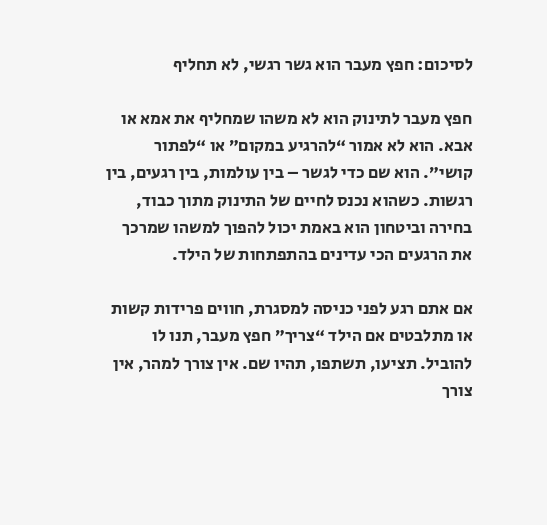לסיכום: חפץ מעבר הוא גשר רגשי, לא תחליף

חפץ מעבר לתינוק הוא לא משהו שמחליף את אמא או אבא. הוא לא אמור “להרגיע במקום” או “לפתור קושי”. הוא שם כדי לגשר – בין עולמות, בין רגעים, בין רגשות. כשהוא נכנס לחיים של התינוק מתוך כבוד, בחירה וביטחון הוא באמת יכול להפוך למשהו שמרכך את הרגעים הכי עדינים בהתפתחות של הילד.

אם אתם רגע לפני כניסה למסגרת, חווים פרידות קשות או מתלבטים אם הילד “צריך” חפץ מעבר, תנו לו להוביל. תציעו, תשתפו, תהיו שם. אין צורך למהר, אין צורך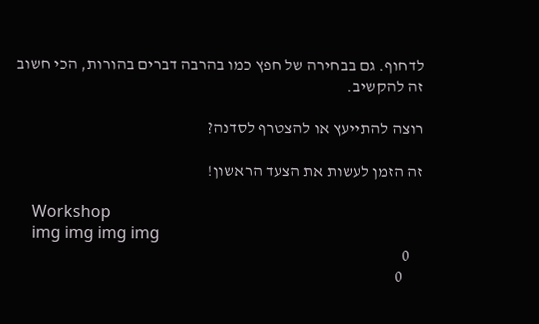לדחוף. גם בבחירה של חפץ כמו בהרבה דברים בהורות, הכי חשוב זה להקשיב.

רוצה להתייעץ או להצטרף לסדנה?

זה הזמן לעשות את הצעד הראשון!

    Workshop
    img img img img
    0
      0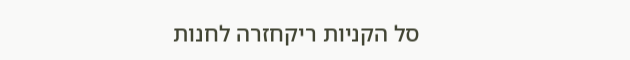סל הקניות ריקחזרה לחנות